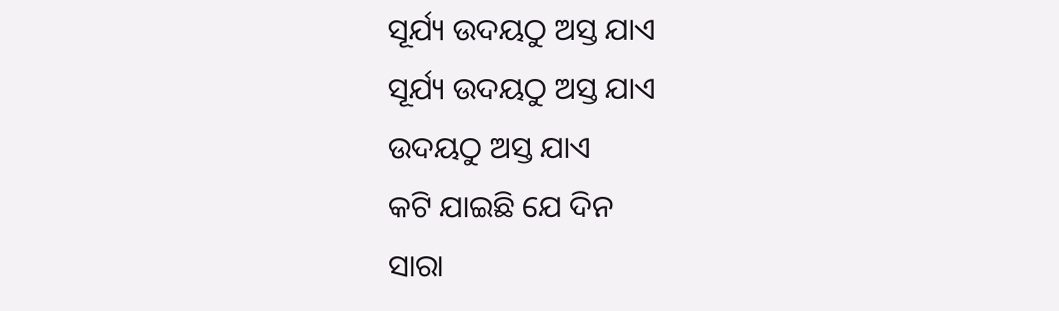ସୂର୍ଯ୍ୟ ଉଦୟଠୁ ଅସ୍ତ ଯାଏ
ସୂର୍ଯ୍ୟ ଉଦୟଠୁ ଅସ୍ତ ଯାଏ
ଉଦୟଠୁ ଅସ୍ତ ଯାଏ
କଟି ଯାଇଛି ଯେ ଦିନ
ସାରା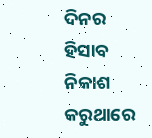ଦିନର ହିସାବ ନିକାଶ
କରୁଥାରେ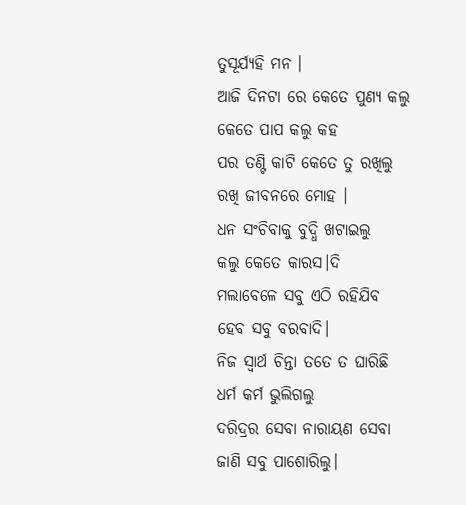ତୁସୂର୍ଯ୍ୟହି ମନ ।
ଆଜି ଦିନଟା ରେ କେତେ ପୁଣ୍ୟ କଲୁ
କେତେ ପାପ କଲୁ କହ
ପର ତଣ୍ଟି କାଟି କେତେ ତୁ ରଖିଲୁ
ରଖି ଜୀବନରେ ମୋହ ।
ଧନ ସଂଚିବାକୁ ବୁଦ୍ଧି ଖଟାଇଲୁ
କଲୁ କେତେ କାରସ।ଦି
ମଲାବେଳେ ସବୁ ଏଠି ରହିଯିବ
ହେବ ସବୁ ବରବାଦି।
ନିଜ ସ୍ୱାର୍ଥ ଚିନ୍ତା ତତେ ତ ଘାରିଛି
ଧର୍ମ କର୍ମ ଭୁଲିଗଲୁ
ଦରିଦ୍ରର ସେବା ନାରାୟଣ ସେବା
ଜାଣି ସବୁ ପାଶୋରିଲୁ।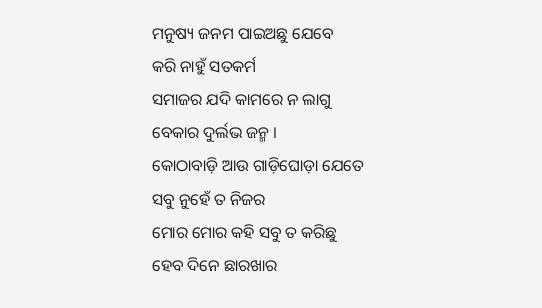ମନୁଷ୍ୟ ଜନମ ପାଇଅଛୁ ଯେବେ
କରି ନାହୁଁ ସତକର୍ମ
ସମାଜର ଯଦି କାମରେ ନ ଲାଗୁ
ବେକାର ଦୁର୍ଲଭ ଜନ୍ମ ।
କୋଠାବାଡ଼ି ଆଉ ଗାଡ଼ିଘୋଡ଼ା ଯେତେ
ସବୁ ନୁହେଁ ତ ନିଜର
ମୋର ମୋର କହି ସବୁ ତ କରିଛୁ
ହେବ ଦିନେ ଛାରଖାର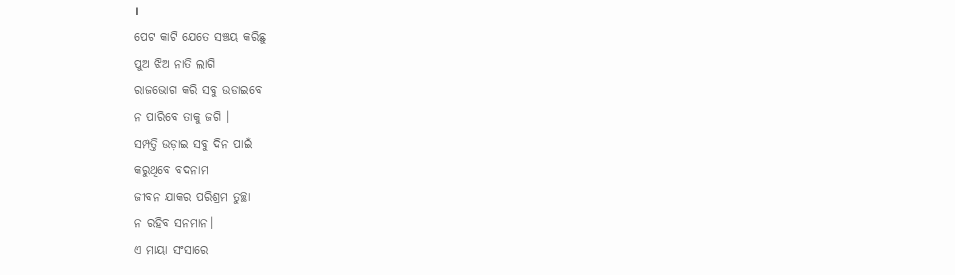।
ପେଟ କାଟି ଯେତେ ସଞ୍ଚୟ କରିଛୁ
ପୁଅ ଝିଅ ନାତି ଲାଗି
ରାଜଭୋଗ କରି ସବୁ ଉଡାଇବେ
ନ ପାରିବେ ତାକୁ ଜଗି ।
ସମ୍ପତ୍ତି ଉଡ଼ାଇ ସବୁ ଦିନ ପାଇଁ
କରୁଥିବେ ବଦନାମ
ଜୀବନ ଯାକର ପରିଶ୍ରମ ତୁଚ୍ଛା
ନ ରହିବ ସନମାନ।
ଏ ମାୟା ସଂସାରେ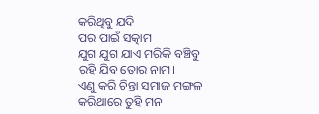କରିଥିବୁ ଯଦି
ପର ପାଇଁ ସତ୍କାମ
ଯୁଗ ଯୁଗ ଯାଏ ମରିକି ବଞ୍ଚିବୁ
ରହି ଯିବ ତୋର ନାମ।
ଏଣୁ କରି ଚିନ୍ତା ସମାଜ ମଙ୍ଗଳ
କରିଥାରେ ତୁହି ମନ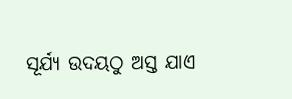ସୂର୍ଯ୍ୟ ଉଦୟଠୁ ଅସ୍ତ ଯାଏ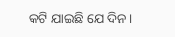କଟି ଯାଇଛି ଯେ ଦିନ।